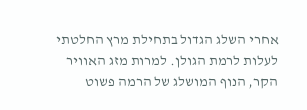אחרי השלג הגדול בתחילת מרץ החלטתי לעלות לרמת הגולן. למרות מזג האוויר הקר, הנוף המושלג של הרמה פשוט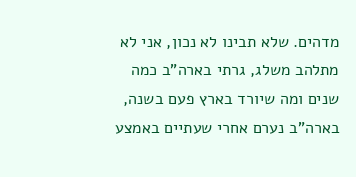מדהים. שלא תבינו לא נכון, אני לא מתלהב משלג, גרתי בארה"ב כמה שנים ומה שיורד בארץ פעם בשנה, בארה"ב נערם אחרי שעתיים באמצע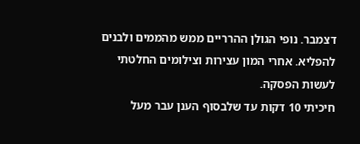דצמבר. נופי הגולן ההרריים ממש מהממים ולבנים להפליא. אחרי המון עצירות וצילומים החלטתי לעשות הפסקה.
חיכיתי 10 דקות עד שלבסוף הענן עבר מעל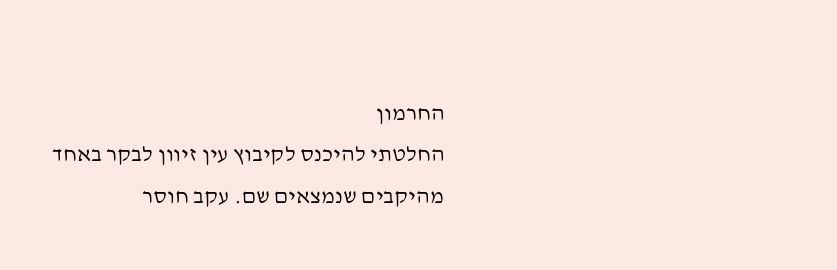החרמון
החלטתי להיכנס לקיבוץ עין זיוון לבקר באחד מהיקבים שנמצאים שם. עקב חוסר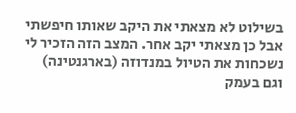בשילוט לא מצאתי את היקב שאותו חיפשתי אבל כן מצאתי יקב אחר. המצב הזה הזכיר לי נשכחות את הטיול במנדוזה (בארגנטינה) וגם בעמק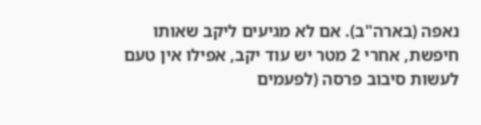נאפה (בארה"ב). אם לא מגיעים ליקב שאותו חיפשת, אחרי 2 מטר יש עוד יקב, אפילו אין טעם לעשות סיבוב פרסה (לפעמים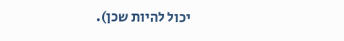יכול להיות שכן).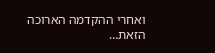ואחרי ההקדמה הארוכה הזאת…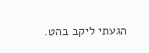הגעתי ליקב בהט.